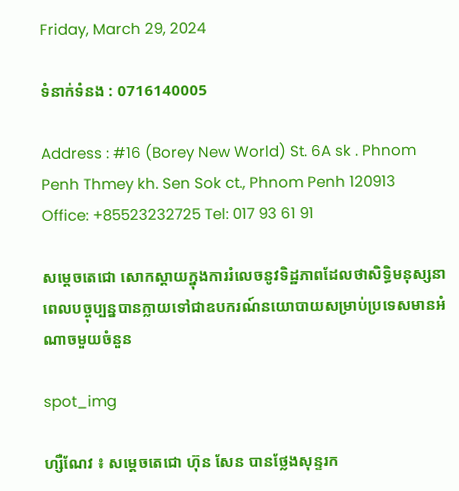Friday, March 29, 2024

ទំនាក់ទំនង : 0716140005

Address : #16 (Borey New World) St. 6A sk . Phnom Penh Thmey kh. Sen Sok ct., Phnom Penh 120913 Office: +85523232725 Tel: 017 93 61 91

សម្តេចតេជោ សោកស្ដាយក្នុងការរំលេចនូវទិដ្ឋភាពដែលថាសិទ្ធិមនុស្សនាពេលបច្ចុប្បន្នបានក្លាយទៅជាឧបករណ៍នយោបាយសម្រាប់ប្រទេសមានអំណាចមួយចំនួន

spot_img

ហ្សឺណែវ ៖ សម្តេចតេជោ ហ៊ុន សែន បានថ្លែងសុន្ទរក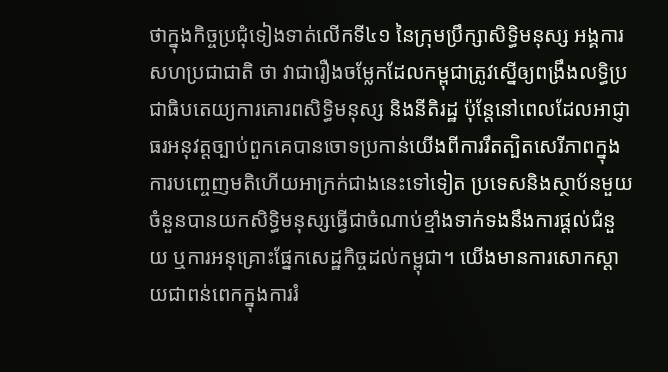ថាក្នុងកិច្ចប្រជុំទៀងទាត់លើកទី៤១ នៃក្រុមប្រឹក្សាសិទ្ធិមនុស្ស អង្គការសហប្រជាជាតិ ថា វាជារឿងចម្លែកដែលកម្ពុជាត្រូវស្នើឲ្យពង្រឹងលទ្ធិប្រជាធិបតេយ្យការគោរពសិទ្ធិមនុស្ស និងនីតិរដ្ឋ ប៉ុន្តែនៅពេលដែលអាជ្ញាធរអនុវត្តច្បាប់ពួកគេបានចោទប្រកាន់យើងពីការរឹតត្បិតសេរីភាពក្នុងការបញ្ចេញមតិហើយអាក្រក់ជាងនេះទៅទៀត ប្រទេសនិងស្ថាប័នមួយចំនួនបានយកសិទ្ធិមនុស្សធ្វើជាចំណាប់ខ្មាំងទាក់ទងនឹងការផ្ដល់ជំនួយ ឬការអនុគ្រោះផ្នែកសេដ្ឋកិច្ចដល់កម្ពុជា។ យើងមានការសោកស្ដាយជាពន់ពេកក្នុងការរំ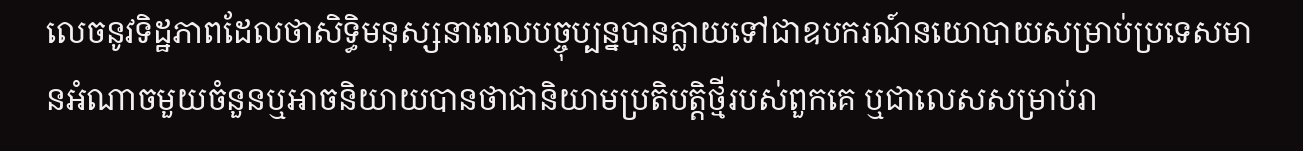លេចនូវទិដ្ឋភាពដែលថាសិទ្ធិមនុស្សនាពេលបច្ចុប្បន្នបានក្លាយទៅជាឧបករណ៍នយោបាយសម្រាប់ប្រទេសមានអំណាចមួយចំនួនឬអាចនិយាយបានថាជានិយាមប្រតិបត្តិថ្មីរបស់ពួកគេ ឬជាលេសសម្រាប់រា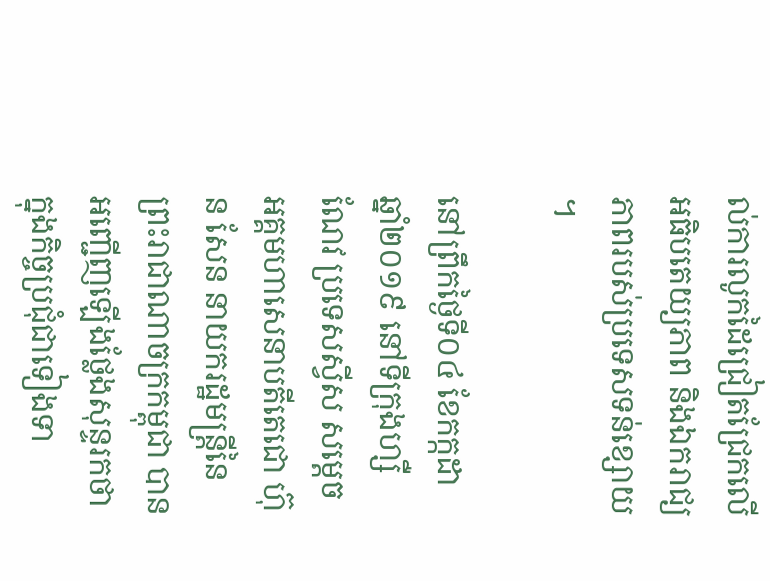ល់ការលូកដៃជ្រៀតជ្រែកលើអធិបតេយ្យភាព និងឯករាជ្យភាពរបស់ប្រទេសទន់ខ្សោយ។

នៅព្រឹកថ្ងៃទី០៤ ខែកក្កដា ឆ្នាំ២០១៩ នៅទីក្រុងហ្សឺណែវ ប្រទេសស្វីស សម្តេចអគ្គមហាសេនាបតីតេជោ ហ៊ុន សែន នាយករដ្ឋមន្ត្រីនៃព្រះរាជាណាចក្រកម្ពុជា បានអញ្ជើញឡើងថ្លែងសុន្ទរកថាក្នុងកិច្ចប្រជុំជាទៀងទា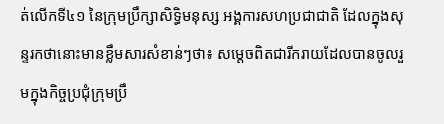ត់លើកទី៤១ នៃក្រុមប្រឹក្សាសិទ្ធិមនុស្ស អង្គការសហប្រជាជាតិ ដែលក្នុងសុន្ទរកថានោះមានខ្លឹមសារសំខាន់ៗថា៖ សម្តេចពិតជារីករាយដែលបានចូលរួមក្នុងកិច្ចប្រជុំក្រុមប្រឹ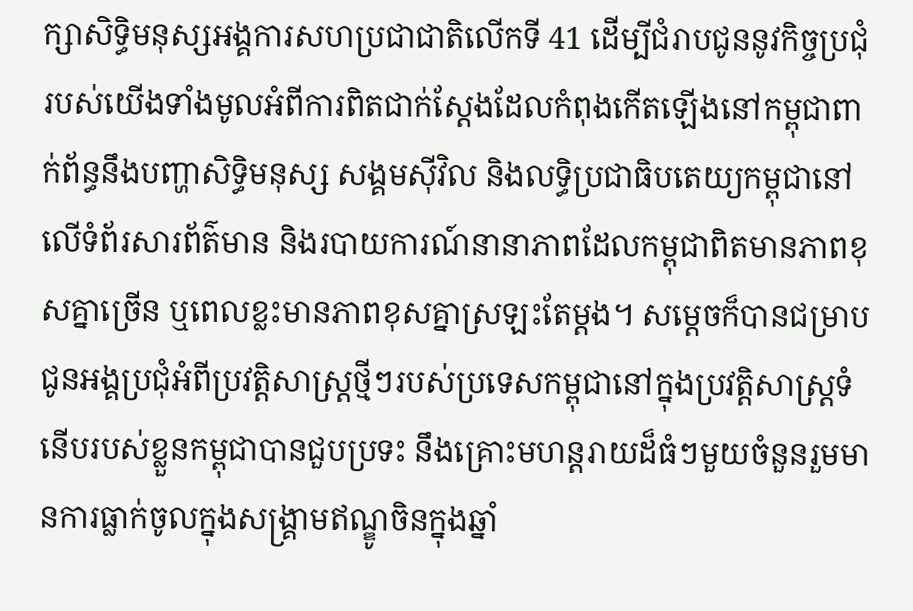ក្សាសិទ្ធិមនុស្សអង្គការសហប្រជាជាតិលើកទី 41 ដើម្បីជំរាបជូននូវកិច្ចប្រជុំរបស់យើងទាំងមូលអំពីការពិតជាក់ស្ដែងដែលកំពុងកើតឡើងនៅកម្ពុជាពាក់ព័ន្ធនឹងបញ្ហាសិទ្ធិមនុស្ស សង្គមស៊ីវិល និងលទ្ធិប្រជាធិបតេយ្យកម្ពុជានៅលើទំព័រសារព័ត៌មាន និងរបាយការណ៍នានាភាពដែលកម្ពុជាពិតមានភាពខុសគ្នាច្រើន ឬពេលខ្លះមានភាពខុសគ្នាស្រឡះតែម្ដង។ សម្ដេចក៏បានជម្រាបជូនអង្គប្រជុំអំពីប្រវត្តិសាស្ត្រថ្មីៗរបស់ប្រទេសកម្ពុជានៅក្នុងប្រវត្តិសាស្ត្រទំនើបរបស់ខ្លួនកម្ពុជាបានជួបប្រទះ នឹងគ្រោះមហន្តរាយដ៏ធំៗមួយចំនួនរួមមានការធ្លាក់ចូលក្នុងសង្គ្រាមឥណ្ឌូចិនក្នុងឆ្នាំ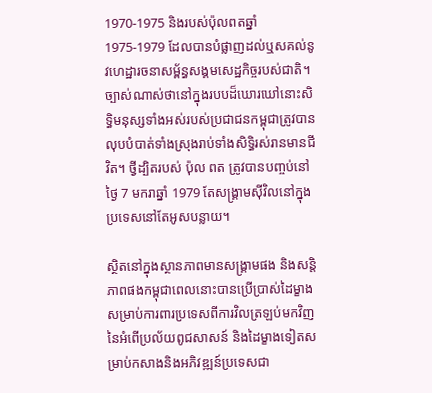1970-1975 និងរបស់ប៉ុលពតឆ្នាំ 1975-1979 ដែលបានបំផ្លាញដល់ឬសគល់នូវហេដ្ឋារចនាសម្ព័ន្ធសង្គមសេដ្ឋកិច្ចរបស់ជាតិ។ ច្បាស់ណាស់ថានៅក្នុងរបបដ៏ឃោរឃៅនោះសិទ្ធិមនុស្សទាំងអស់របស់ប្រជាជនកម្ពុជាត្រូវបានលុបបំបាត់ទាំងស្រុងរាប់ទាំងសិទ្ធិរស់រានមានជីវិត។ ថ្វីដ្បិតរបស់ ប៉ុល ពត ត្រូវបានបញ្ចប់នៅថ្ងៃ 7 មករាឆ្នាំ 1979 តែសង្គ្រាមស៊ីវិលនៅក្នុងប្រទេសនៅតែអូសបន្លាយ។

ស្ថិតនៅក្នុងស្ថានភាពមានសង្គ្រាមផង និងសន្តិភាពផងកម្ពុជាពេលនោះបានប្រើប្រាស់ដៃម្ខាងសម្រាប់ការពារប្រទេសពីការវិលត្រឡប់មកវិញនៃអំពើប្រល័យពូជសាសន៍ និងដៃម្ខាងទៀតសម្រាប់កសាងនិងអភិវឌ្ឍន៍ប្រទេសជា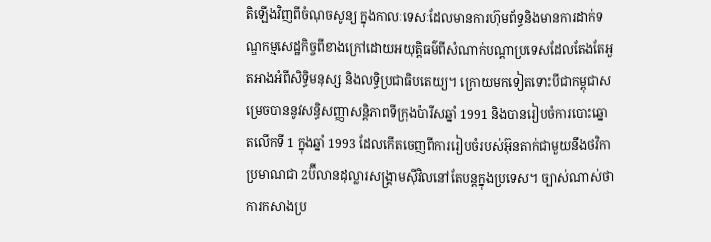តិឡើងវិញពីចំណុចសូន្យ ក្នុងកាលៈទេសៈដែលមានការហ៊ុមព័ទ្ធនិងមានការដាក់ទណ្ឌកម្មសេដ្ឋកិច្ចពីខាងក្រៅដោយអយុត្តិធម៌ពីសំណាក់បណ្ដាប្រទេសដែលតែងតែអួតអាងអំពីសិទ្ធិមនុស្ស និងលទ្ធិប្រជាធិបតេយ្យ។ ក្រោយមកទៀតទោះបីជាកម្ពុជាសម្រេចបាននូវសន្ធិសញ្ញាសន្តិភាពទីក្រុងប៉ារីសឆ្នាំ 1991 និងបានរៀបចំការបោះឆ្នោតលើកទី 1 ក្នុងឆ្នាំ 1993 ដែលកើតចេញពីការរៀបចំរបស់អ៊ុនតាក់ជាមួយនឹងថវិកាប្រមាណជា 2ប៊ីលានដុល្លារសង្គ្រាមស៊ីវិលនៅតែបន្តក្នុងប្រទេស។ ច្បាស់ណាស់ថាការកសាងប្រ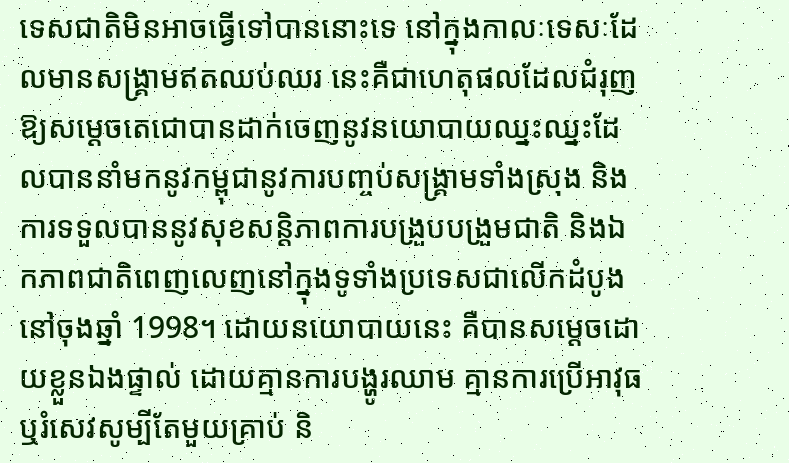ទេសជាតិមិនអាចធ្វើទៅបាននោះទេ នៅក្នុងកាលៈទេសៈដែលមានសង្គ្រាមឥតឈប់ឈរ នេះគឺជាហេតុផលដែលជំរុញឱ្យសម្ដេចតេជោបានដាក់ចេញនូវនយោបាយឈ្នះឈ្នះដែលបាននាំមកនូវកម្ពុជានូវការបញ្ចប់សង្គ្រាមទាំងស្រុង និងការទទួលបាននូវសុខសន្តិភាពការបង្រួបបង្រួមជាតិ និងឯកភាពជាតិពេញលេញនៅក្នុងទូទាំងប្រទេសជាលើកដំបូងនៅចុងឆ្នាំ 1998។ ដោយនយោបាយនេះ គឺបានសម្តេចដោយខ្លួនឯងផ្ទាល់ ដោយគ្មានការបង្ហូរឈាម គ្មានការប្រើអាវុធឬរំសេវសូម្បីតែមួយគ្រាប់ និ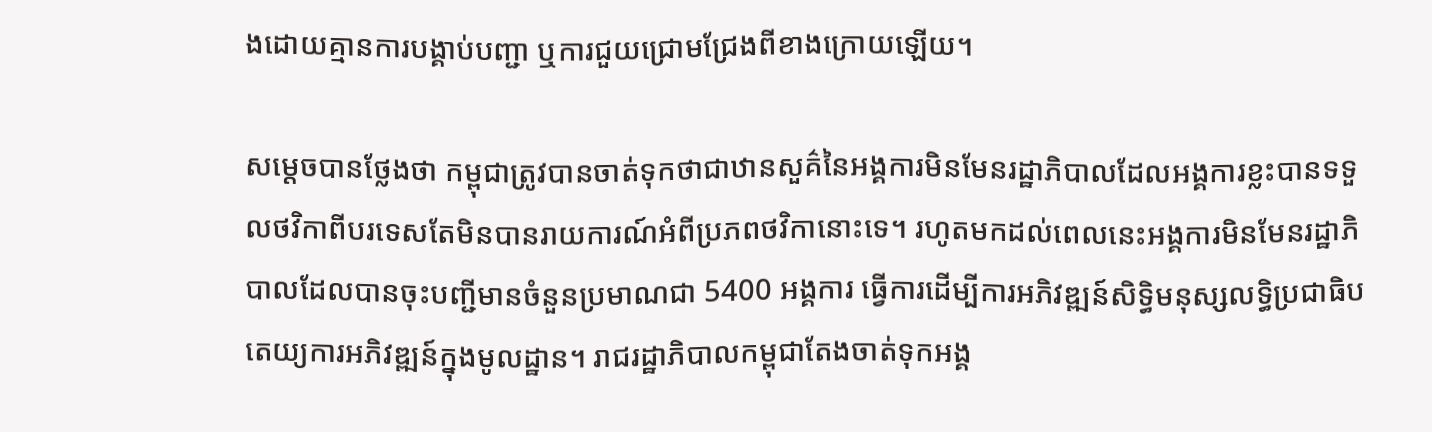ងដោយគ្មានការបង្គាប់បញ្ជា ឬការជួយជ្រោមជ្រែងពីខាងក្រោយឡើយ។

សម្តេចបានថ្លែងថា កម្ពុជាត្រូវបានចាត់ទុកថាជាឋានសួគ៌នៃអង្គការមិនមែនរដ្ឋាភិបាលដែលអង្គការខ្លះបានទទួលថវិកាពីបរទេសតែមិនបានរាយការណ៍អំពីប្រភពថវិកានោះទេ។ រហូតមកដល់ពេលនេះអង្គការមិនមែនរដ្ឋាភិបាលដែលបានចុះបញ្ជីមានចំនួនប្រមាណជា 5400 អង្គការ ធ្វើការដើម្បីការអភិវឌ្ឍន៍សិទ្ធិមនុស្សលទ្ធិប្រជាធិបតេយ្យការអភិវឌ្ឍន៍ក្នុងមូលដ្ឋាន។ រាជរដ្ឋាភិបាលកម្ពុជាតែងចាត់ទុកអង្គ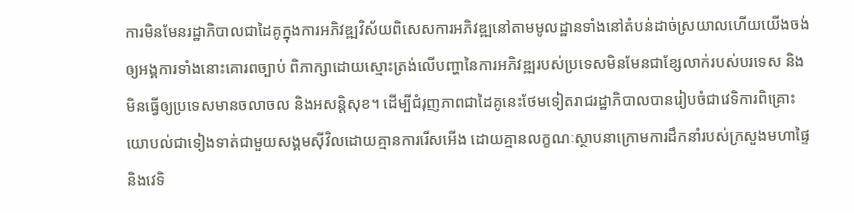ការមិនមែនរដ្ឋាភិបាលជាដៃគូក្នុងការអភិវឌ្ឍវិស័យពិសេសការអភិវឌ្ឍនៅតាមមូលដ្ឋានទាំងនៅតំបន់ដាច់ស្រយាលហើយយើងចង់ឲ្យអង្គការទាំងនោះគោរពច្បាប់ ពិភាក្សាដោយស្មោះត្រង់លើបញ្ហានៃការអភិវឌ្ឍរបស់ប្រទេសមិនមែនជាខ្សែលាក់របស់បរទេស និងមិនធ្វើឲ្យប្រទេសមានចលាចល និងអសន្តិសុខ។ ដើម្បីជំរុញភាពជាដៃគូនេះថែមទៀតរាជរដ្ឋាភិបាលបានរៀបចំជាវេទិការពិគ្រោះយោបល់ជាទៀងទាត់ជាមួយសង្គមស៊ីវិលដោយគ្មានការរើសអើង ដោយគ្មានលក្ខណៈស្ថាបនាក្រោមការដឹកនាំរបស់ក្រសួងមហាផ្ទៃ និងវេទិ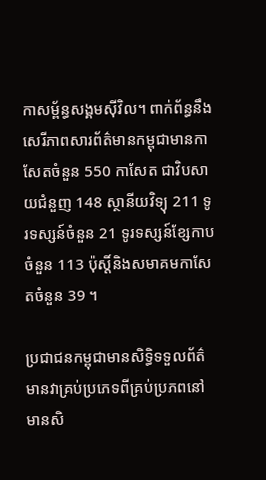កាសម្ព័ន្ធសង្គមស៊ីវិល។ ពាក់ព័ន្ធនឹងសេរីភាពសារព័ត៌មានកម្ពុជាមានកាសែតចំនួន 550 កាសែត ជាវិបសាយជំនួញ 148 ស្ថានីយវិទ្យុ 211 ទូរទស្សន៍ចំនួន 21 ទូរទស្សន៍ខ្សែកាបចំនួន 113 ប៉ុស្តិ៍និងសមាគមកាសែតចំនួន 39 ។

ប្រជាជនកម្ពុជាមានសិទ្ធិទទួលព័ត៌មានវាគ្រប់ប្រភេទពីគ្រប់ប្រភពនៅមានសិ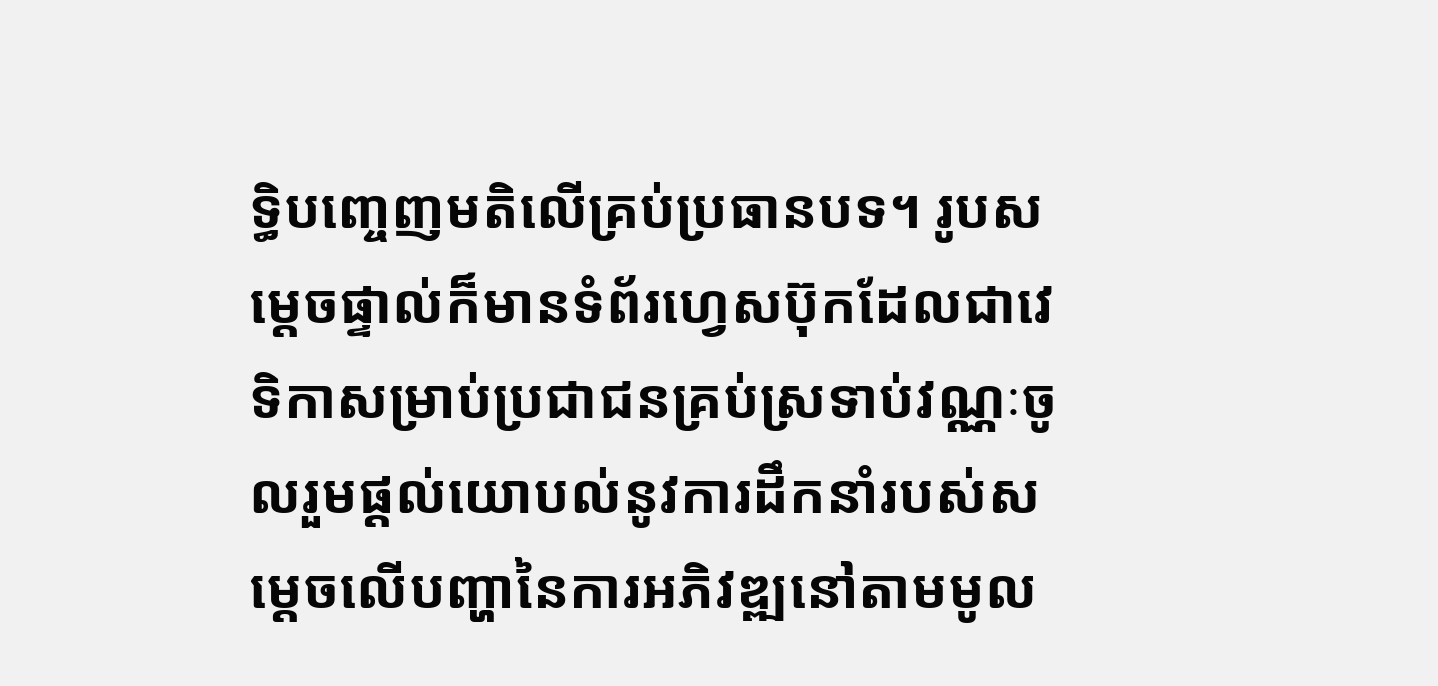ទ្ធិបញ្ចេញមតិលើគ្រប់ប្រធានបទ។ រូបសម្តេចផ្ទាល់ក៏មានទំព័រហ្វេសប៊ុកដែលជាវេទិកាសម្រាប់ប្រជាជនគ្រប់ស្រទាប់វណ្ណៈចូលរួមផ្ដល់យោបល់នូវការដឹកនាំរបស់សម្ដេចលើបញ្ហានៃការអភិវឌ្ឍនៅតាមមូល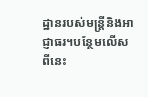ដ្ឋានរបស់មន្ត្រីនិងអាជ្ញាធរ។បន្ថែមលើសពីនេះ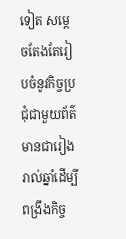ទៀត សម្ដេចតែងតែរៀបចំនូវកិច្ចប្រជុំជាមួយព័ត៌មានជារៀងរាល់ឆ្នាំដើម្បីពង្រឹងកិច្ច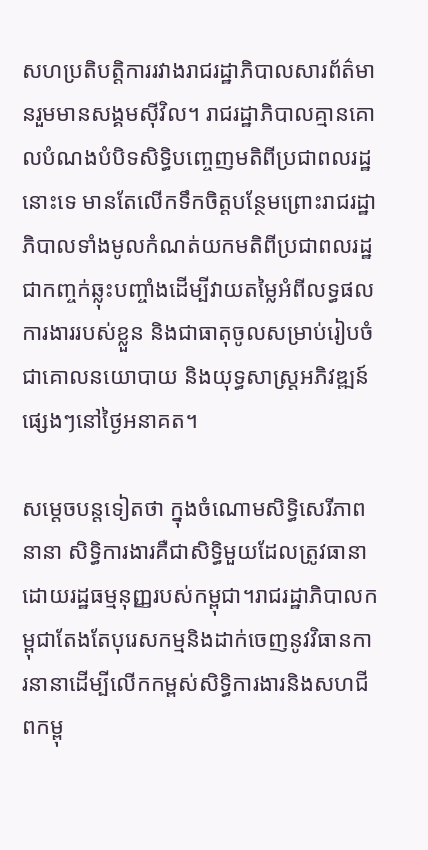សហប្រតិបត្តិការរវាងរាជរដ្ឋាភិបាលសារព័ត៌មានរួមមានសង្គមស៊ីវិល។ រាជរដ្ឋាភិបាលគ្មានគោលបំណងបំបិទសិទ្ធិបញ្ចេញមតិពីប្រជាពលរដ្ឋនោះទេ មានតែលើកទឹកចិត្តបន្ថែមព្រោះរាជរដ្ឋាភិបាលទាំងមូលកំណត់យកមតិពីប្រជាពលរដ្ឋជាកញ្ចក់ឆ្លុះបញ្ចាំងដើម្បីវាយតម្លៃអំពីលទ្ធផលការងាររបស់ខ្លួន និងជាធាតុចូលសម្រាប់រៀបចំជាគោលនយោបាយ និងយុទ្ធសាស្ត្រអភិវឌ្ឍន៍ផ្សេងៗនៅថ្ងៃអនាគត។

សម្តេចបន្តទៀតថា ក្នុងចំណោមសិទ្ធិសេរីភាពនានា សិទ្ធិការងារគឺជាសិទ្ធិមួយដែលត្រូវធានាដោយរដ្ឋធម្មនុញ្ញរបស់កម្ពុជា។រាជរដ្ឋាភិបាលកម្ពុជាតែងតែបុរេសកម្មនិងដាក់ចេញនូវវិធានការនានាដើម្បីលើកកម្ពស់សិទ្ធិការងារនិងសហជីពកម្ពុ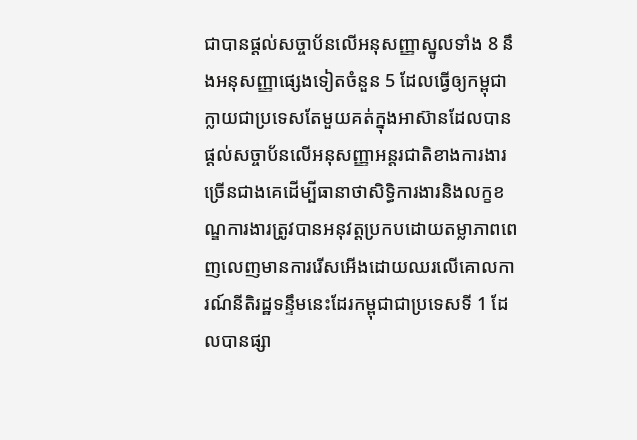ជាបានផ្ដល់សច្ចាប័នលើអនុសញ្ញាស្នូលទាំង 8 នឹងអនុសញ្ញាផ្សេងទៀតចំនួន 5 ដែលធ្វើឲ្យកម្ពុជាក្លាយជាប្រទេសតែមួយគត់ក្នុងអាស៊ានដែលបានផ្ដល់សច្ចាប័នលើអនុសញ្ញាអន្តរជាតិខាងការងារច្រើនជាងគេដើម្បីធានាថាសិទ្ធិការងារនិងលក្ខខណ្ឌការងារត្រូវបានអនុវត្តប្រកបដោយតម្លាភាពពេញលេញមានការរើសអើងដោយឈរលើគោលការណ៍នីតិរដ្ឋទន្ទឹមនេះដែរកម្ពុជាជាប្រទេសទី 1 ដែលបានផ្សា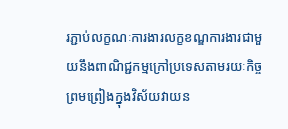រភ្ជាប់លក្ខណៈការងារលក្ខខណ្ឌការងារជាមួយនឹងពាណិជ្ជកម្មក្រៅប្រទេសតាមរយៈកិច្ចព្រមព្រៀងក្នុងវិស័យវាយន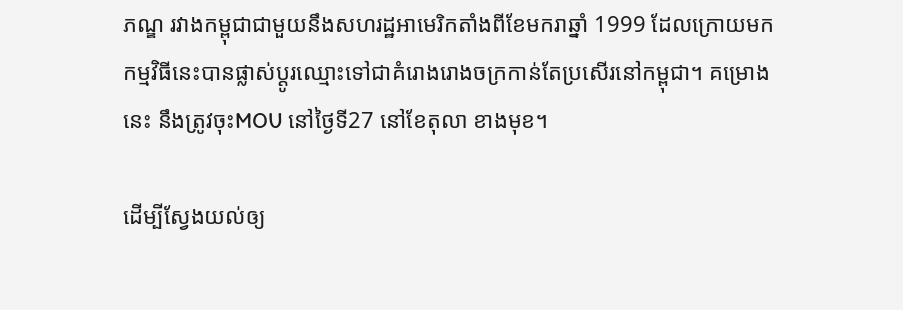ភណ្ឌ រវាងកម្ពុជាជាមួយនឹងសហរដ្ឋអាមេរិកតាំងពីខែមករាឆ្នាំ 1999 ដែលក្រោយមកកម្មវិធីនេះបានផ្លាស់ប្ដូរឈ្មោះទៅជាគំរោងរោងចក្រកាន់តែប្រសើរនៅកម្ពុជា។ គម្រោងនេះ នឹងត្រូវចុះMOU នៅថ្ងៃទី27 នៅខែតុលា ខាងមុខ។

ដើម្បីស្វែងយល់ឲ្យ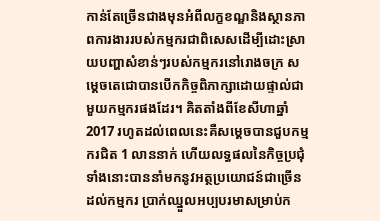កាន់តែច្រើនជាងមុនអំពីលក្ខខណ្ឌនិងស្ថានភាពការងាររបស់កម្មករជាពិសេសដើម្បីដោះស្រាយបញ្ហាសំខាន់ៗរបស់កម្មករនៅរោងចក្រ សម្ដេចតេជោបានបើកកិច្ចពិភាក្សាដោយផ្ទាល់ជាមួយកម្មករផងដែរ។ គិតតាំងពីខែសីហាឆ្នាំ 2017 រហូតដល់ពេលនេះគឺសម្ដេចបានជួបកម្មករជិត 1 លាននាក់ ហើយលទ្ធផលនៃកិច្ចប្រជុំទាំងនោះបាននាំមកនូវអត្ថប្រយោជន៍ជាច្រើនដល់កម្មករ ប្រាក់ឈ្នួលអប្បបរមាសម្រាប់ក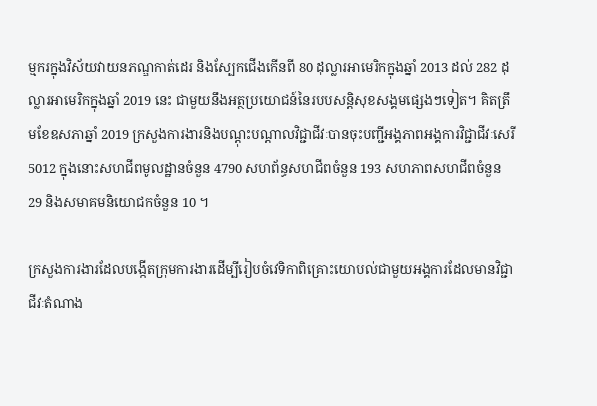ម្មករក្នុងវិស័យវាយនភណ្ឌកាត់ដេរ និងស្បែកជើងកើនពី 80 ដុល្លារអាមេរិកក្នុងឆ្នាំ 2013 ដល់ 282 ដុល្លារអាមេរិកក្នុងឆ្នាំ 2019 នេះ ជាមួយនឹងអត្ថប្រយោជន៍នៃរបបសន្តិសុខសង្គមផ្សេងៗទៀត។ គិតត្រឹមខែឧសភាឆ្នាំ 2019 ក្រសួងការងារនិងបណ្ដុះបណ្ដាលវិជ្ជាជីវៈបានចុះបញ្ជីអង្គភាពអង្គការវិជ្ជាជីវៈសេរី 5012 ក្នុងនោះសហជីពមូលដ្ឋានចំនួន 4790 សហព័ន្ធសហជីពចំនួន 193 សហភាពសហជីពចំនួន 29 និងសមាគមនិយោជកចំនួន 10 ។

ក្រសួងការងារដែលបង្កើតក្រុមការងារដើម្បីរៀបចំវេទិកាពិគ្រោះយោបល់ជាមួយអង្គការដែលមានវិជ្ជាជីវៈតំណាង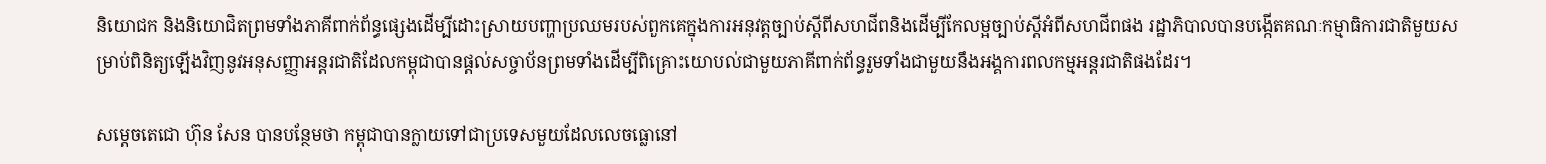និយោជក និងនិយោជិតព្រមទាំងភាគីពាក់ព័ន្ធផ្សេងដើម្បីដោះស្រាយបញ្ហាប្រឈមរបស់ពួកគេក្នុងការអនុវត្តច្បាប់ស្ដីពីសហជីពនិងដើម្បីកែលម្អច្បាប់ស្ដីអំពីសហជីពផង រដ្ឋាភិបាលបានបង្កើតគណៈកម្មាធិការជាតិមួយសម្រាប់ពិនិត្យឡើងវិញនូវអនុសញ្ញាអន្តរជាតិដែលកម្ពុជាបានផ្ដល់សច្ចាប័នព្រមទាំងដើម្បីពិគ្រោះយោបល់ជាមួយភាគីពាក់ព័ន្ធរួមទាំងជាមួយនឹងអង្គការពលកម្មអន្តរជាតិផងដែរ។

សម្តេចតេជោ ហ៊ុន សែន បានបន្ថែមថា កម្ពុជាបានក្លាយទៅជាប្រទេសមួយដែលលេចធ្លោនៅ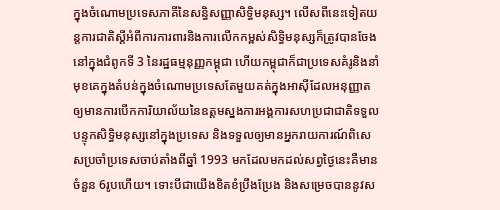ក្នុងចំណោមប្រទេសភាគីនៃសន្ធិសញ្ញាសិទ្ធិមនុស្ស។ លើសពីនេះទៀតយន្តការជាតិស្ដីអំពីការការពារនិងការលើកកម្ពស់សិទ្ធិមនុស្សក៏ត្រូវបានចែងនៅក្នុងជំពូកទី 3 នៃរដ្ឋធម្មនុញ្ញកម្ពុជា ហើយកម្ពុជាក៏ជាប្រទេសគំរូនិងនាំមុខគេក្នុងតំបន់ក្នុងចំណោមប្រទេសតែមួយគត់ក្នុងអាស៊ីដែលអនុញ្ញាតឲ្យមានការបើកការិយាល័យនៃឧត្តមស្នងការអង្គការសហប្រជាជាតិទទួលបន្ទុកសិទ្ធិមនុស្សនៅក្នុងប្រទេស និងទទួលឲ្យមានអ្នករាយការណ៍ពិសេសប្រចាំប្រទេសចាប់តាំងពីឆ្នាំ 1993 មកដែលមកដល់សព្វថ្ងៃនេះគឺមានចំនួន 6រូបហើយ។ ទោះបីជាយើងខិតខំប្រឹងប្រែង និងសម្រេចបាននូវស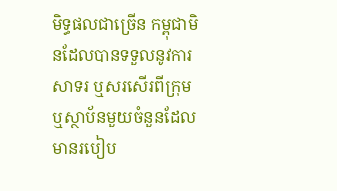មិទ្ធផលជាច្រើន កម្ពុជាមិនដែលបានទទួលនូវការសាទរ ឬសរសើរពីក្រុម ឬស្ថាប័នមួយចំនួនដែលមានរបៀប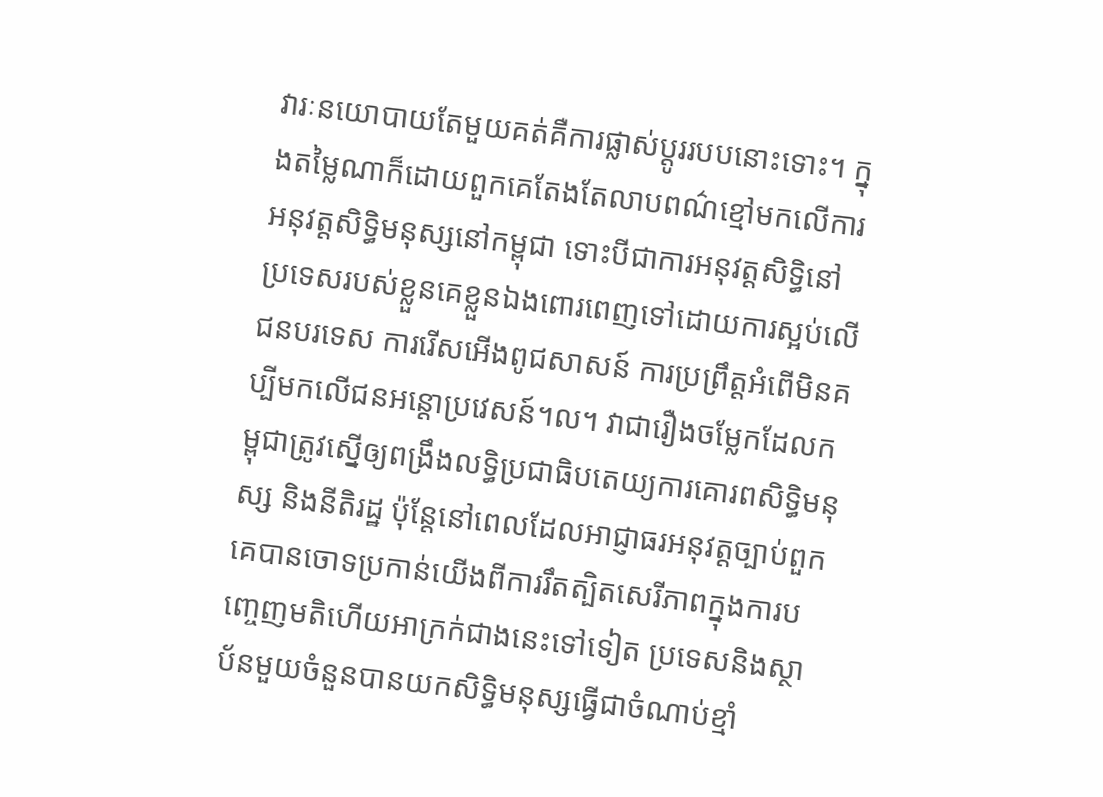វារៈនយោបាយតែមួយគត់គឺការផ្លាស់ប្ដូររបបនោះទោះ។ ក្នុងតម្លៃណាក៏ដោយពួកគេតែងតែលាបពណ៌ខ្មៅមកលើការអនុវត្តសិទ្ធិមនុស្សនៅកម្ពុជា ទោះបីជាការអនុវត្តសិទ្ធិនៅប្រទេសរបស់ខ្លួនគេខ្លួនឯងពោរពេញទៅដោយការស្អប់លើជនបរទេស ការរើសអើងពូជសាសន៍ ការប្រព្រឹត្តអំពើមិនគប្បីមកលើជនអន្តោប្រវេសន៍។ល។ វាជារឿងចម្លែកដែលកម្ពុជាត្រូវស្នើឲ្យពង្រឹងលទ្ធិប្រជាធិបតេយ្យការគោរពសិទ្ធិមនុស្ស និងនីតិរដ្ឋ ប៉ុន្តែនៅពេលដែលអាជ្ញាធរអនុវត្តច្បាប់ពួកគេបានចោទប្រកាន់យើងពីការរឹតត្បិតសេរីភាពក្នុងការបញ្ចេញមតិហើយអាក្រក់ជាងនេះទៅទៀត ប្រទេសនិងស្ថាប័នមួយចំនួនបានយកសិទ្ធិមនុស្សធ្វើជាចំណាប់ខ្មាំ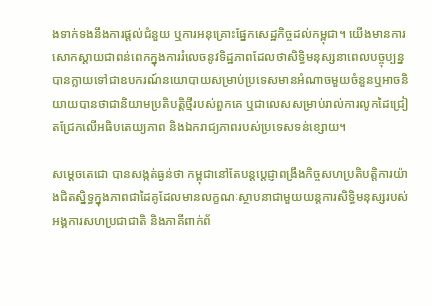ងទាក់ទងនឹងការផ្ដល់ជំនួយ ឬការអនុគ្រោះផ្នែកសេដ្ឋកិច្ចដល់កម្ពុជា។ យើងមានការសោកស្ដាយជាពន់ពេកក្នុងការរំលេចនូវទិដ្ឋភាពដែលថាសិទ្ធិមនុស្សនាពេលបច្ចុប្បន្នបានក្លាយទៅជាឧបករណ៍នយោបាយសម្រាប់ប្រទេសមានអំណាចមួយចំនួនឬអាចនិយាយបានថាជានិយាមប្រតិបត្តិថ្មីរបស់ពួកគេ ឬជាលេសសម្រាប់រាល់ការលូកដៃជ្រៀតជ្រែកលើអធិបតេយ្យភាព និងឯករាជ្យភាពរបស់ប្រទេសទន់ខ្សោយ។

សម្តេចតេជោ បានសង្កត់ធ្ងន់ថា កម្ពុជានៅតែបន្តប្ដេជ្ញាពង្រឹងកិច្ចសហប្រតិបត្តិការយ៉ាងជិតស្និទ្ធក្នុងភាពជាដៃគូដែលមានលក្ខណៈស្ថាបនាជាមួយយន្តការសិទ្ធិមនុស្សរបស់អង្គការសហប្រជាជាតិ និងភាគីពាក់ព័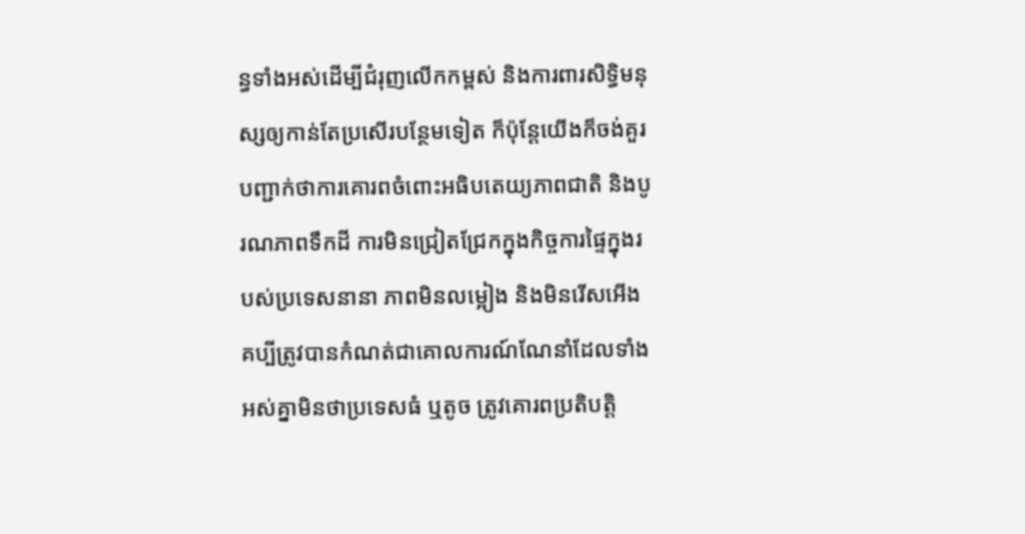ន្ធទាំងអស់ដើម្បីជំរុញលើកកម្ពស់ និងការពារសិទ្ធិមនុស្សឲ្យកាន់តែប្រសើរបន្ថែមទៀត ក៏ប៉ុន្តែយើងក៏ចង់គួរបញ្ជាក់ថាការគោរពចំពោះអធិបតេយ្យភាពជាតិ និងបូរណភាពទឹកដី ការមិនជ្រៀតជ្រែកក្នុងកិច្ចការផ្ទៃក្នុងរបស់ប្រទេសនានា ភាពមិនលម្អៀង និងមិនរើសអើង គប្បីត្រូវបានកំណត់ជាគោលការណ៍ណែនាំដែលទាំងអស់គ្នាមិនថាប្រទេសធំ ឬតូច ត្រូវគោរពប្រតិបត្តិ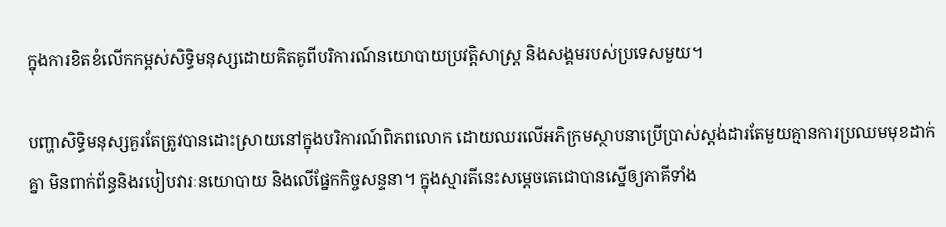ក្នុងការខិតខំលើកកម្ពស់សិទ្ធិមនុស្សដោយគិតគូពីបរិការណ៍នយោបាយប្រវត្តិសាស្ត្រ និងសង្គមរបស់ប្រទេសមួយ។

បញ្ហាសិទ្ធិមនុស្សគួរតែត្រូវបានដោះស្រាយនៅក្នុងបរិការណ៍ពិភពលោក ដោយឈរលើអភិក្រមស្ថាបនាប្រើប្រាស់ស្តង់ដារតែមួយគ្មានការប្រឈមមុខដាក់គ្នា មិនពាក់ព័ន្ធនិងរបៀបវារៈនយោបាយ និងលើផ្នែកកិច្ចសន្ទនា។ ក្នុងស្មារតីនេះសម្តេចតេជោបានស្នើឲ្យភាគីទាំង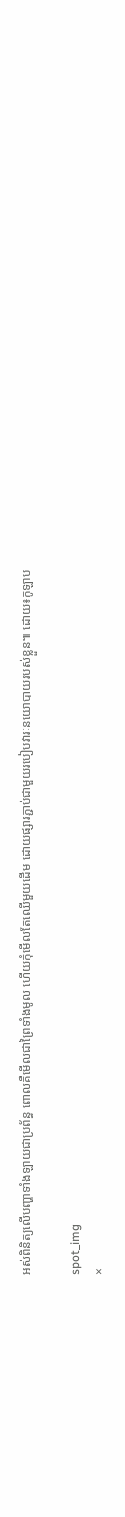អស់ពិនិត្យលើបញ្ហាទាំងឡាយជាប្រព័ន្ធ ពោលគឺមើលជាព្រៃទាំងមូល ហើយកុំមើលតែឈើមួយដើម ដោយផ្សារភ្ជាប់ជាមួយរបៀបវារៈនយោបាយរបស់ខ្លួន៕ ដោយ៖កូឡាប

spot_img
×